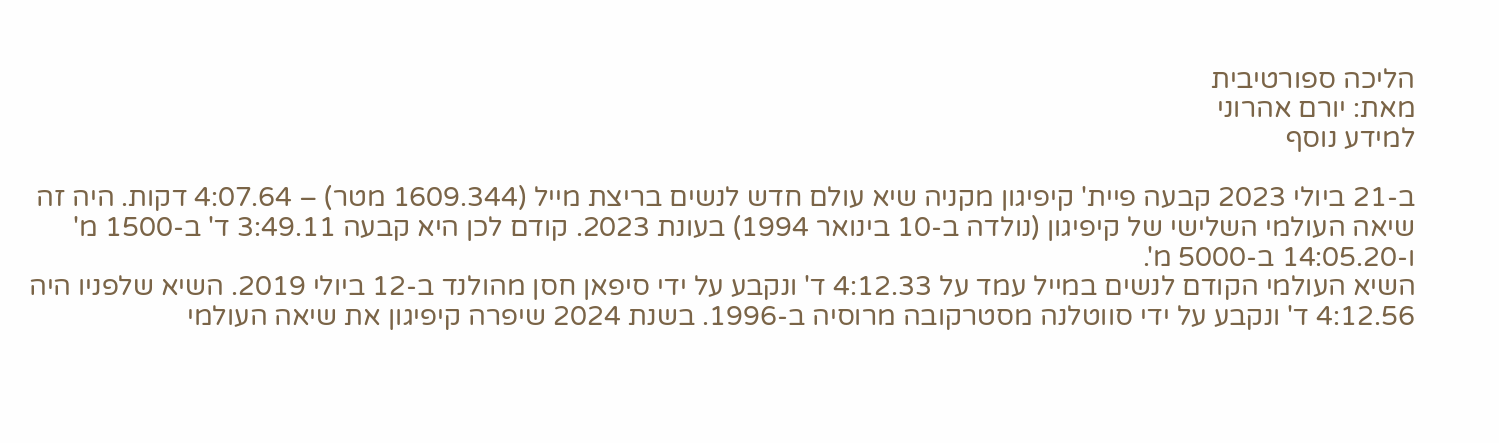הליכה ספורטיבית
מאת: יורם אהרוני
למידע נוסף

ב-21 ביולי 2023 קבעה פיית' קיפיגון מקניה שיא עולם חדש לנשים בריצת מייל (1609.344 מטר) – 4:07.64 דקות. היה זה שיאה העולמי השלישי של קיפיגון (נולדה ב-10 בינואר 1994) בעונת 2023. קודם לכן היא קבעה 3:49.11 ד' ב-1500 מ' ו-14:05.20 ב-5000 מ'.
השיא העולמי הקודם לנשים במייל עמד על 4:12.33 ד' ונקבע על ידי סיפאן חסן מהולנד ב-12 ביולי 2019. השיא שלפניו היה 4:12.56 ד' ונקבע על ידי סווטלנה מסטרקובה מרוסיה ב-1996. בשנת 2024 שיפרה קיפיגון את שיאה העולמי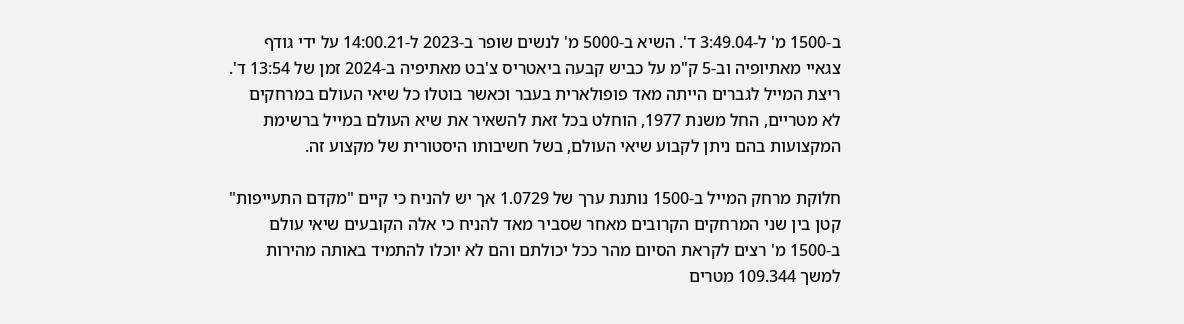ב-1500 מ' ל-3:49.04 ד'. השיא ב-5000 מ' לנשים שופר ב-2023 ל-14:00.21 על ידי גודף צגאיי מאתיופיה וב-5 ק"מ על כביש קבעה ביאטריס צ'בט מאתיפיה ב-2024 זמן של 13:54 ד'.
ריצת המייל לגברים הייתה מאד פופולארית בעבר וכאשר בוטלו כל שיאי העולם במרחקים לא מטריים, החל משנת 1977, הוחלט בכל זאת להשאיר את שיא העולם במייל ברשימת המקצועות בהם ניתן לקבוע שיאי העולם, בשל חשיבותו היסטורית של מקצוע זה.

חלוקת מרחק המייל ב-1500 נותנת ערך של 1.0729 אך יש להניח כי קיים "מקדם התעייפות" קטן בין שני המרחקים הקרובים מאחר שסביר מאד להניח כי אלה הקובעים שיאי עולם ב-1500 מ' רצים לקראת הסיום מהר ככל יכולתם והם לא יוכלו להתמיד באותה מהירות למשך 109.344 מטרים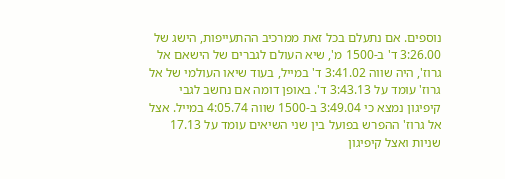נוספים. אם נתעלם בכל זאת ממרכיב ההתעייפות, הישג של 3:26.00 ד' ב-1500 מ', שיא העולם לגברים של הישאם אל גרוז', היה שווה 3:41.02 ד' במייל, בעוד שיאו העולמי של אל גרוז' עומד על 3:43.13 ד'. באופן דומה אם נחשב לגבי קיפיגון נמצא כי 3:49.04 ב-1500 שווה 4:05.74 במייל. אצל אל גרוז' ההפרש בפועל בין שני השיאים עומד על 17.13 שניות ואצל קיפיגון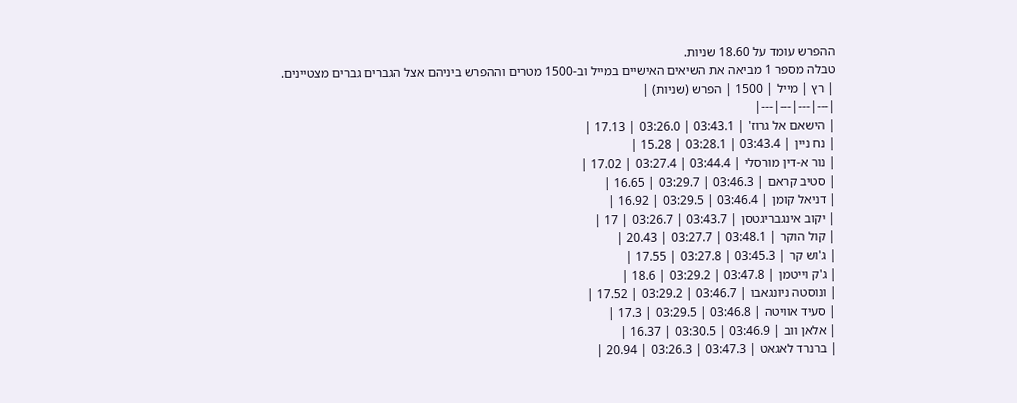ההפרש עומד על 18.60 שניות.
טבלה מספר 1 מביאה את השיאים האישיים במייל וב-1500 מטרים וההפרש ביניהם אצל הגברים גברים מצטיינים.
| רץ | מייל | 1500 | הפרש (שניות) |
|---|---|---|---|
| הישאם אל גרוז' | 03:43.1 | 03:26.0 | 17.13 |
| נח ניין | 03:43.4 | 03:28.1 | 15.28 |
| נור א-דין מורסלי | 03:44.4 | 03:27.4 | 17.02 |
| סטיב קראם | 03:46.3 | 03:29.7 | 16.65 |
| דניאל קומן | 03:46.4 | 03:29.5 | 16.92 |
| יקוב אינגבריגטסן | 03:43.7 | 03:26.7 | 17 |
| קול הוקר | 03:48.1 | 03:27.7 | 20.43 |
| ג'וש קר | 03:45.3 | 03:27.8 | 17.55 |
| ג'ק וייטמן | 03:47.8 | 03:29.2 | 18.6 |
| ונוסטה ניונגאבו | 03:46.7 | 03:29.2 | 17.52 |
| סעיד אוויטה | 03:46.8 | 03:29.5 | 17.3 |
| אלאן ווב | 03:46.9 | 03:30.5 | 16.37 |
| ברנרד לאגאט | 03:47.3 | 03:26.3 | 20.94 |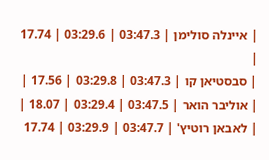| איינלה סולימן | 03:47.3 | 03:29.6 | 17.74 |
| סבסטיאן קו | 03:47.3 | 03:29.8 | 17.56 |
| אוליבר הואר | 03:47.5 | 03:29.4 | 18.07 |
| לאבאן רוטיץ' | 03:47.7 | 03:29.9 | 17.74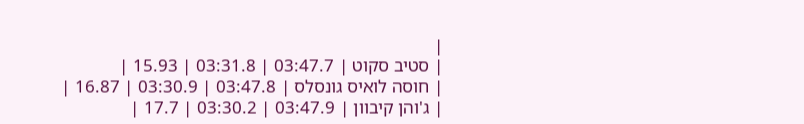|
| סטיב סקוט | 03:47.7 | 03:31.8 | 15.93 |
| חוסה לואיס גונסלס | 03:47.8 | 03:30.9 | 16.87 |
| ג'והן קיבוון | 03:47.9 | 03:30.2 | 17.7 |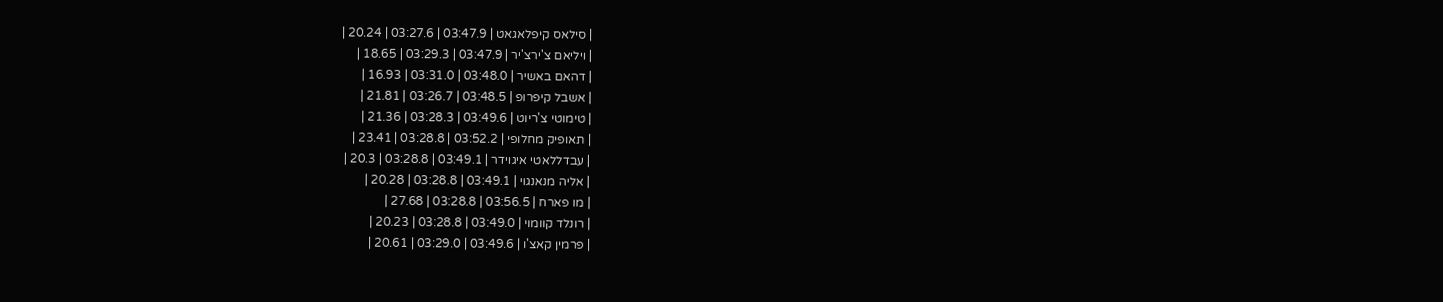| סילאס קיפלאגאט | 03:47.9 | 03:27.6 | 20.24 |
| ויליאם צ'ירצ'יר | 03:47.9 | 03:29.3 | 18.65 |
| דהאם באשיר | 03:48.0 | 03:31.0 | 16.93 |
| אשבל קיפרופ | 03:48.5 | 03:26.7 | 21.81 |
| טימוטי צ'ריוט | 03:49.6 | 03:28.3 | 21.36 |
| תאופיק מחלופי | 03:52.2 | 03:28.8 | 23.41 |
| עבדללאטי איגוידר | 03:49.1 | 03:28.8 | 20.3 |
| אליה מנאנגוי | 03:49.1 | 03:28.8 | 20.28 |
| מו פארח | 03:56.5 | 03:28.8 | 27.68 |
| רונלד קוומוי | 03:49.0 | 03:28.8 | 20.23 |
| פרמין קאצ'ו | 03:49.6 | 03:29.0 | 20.61 |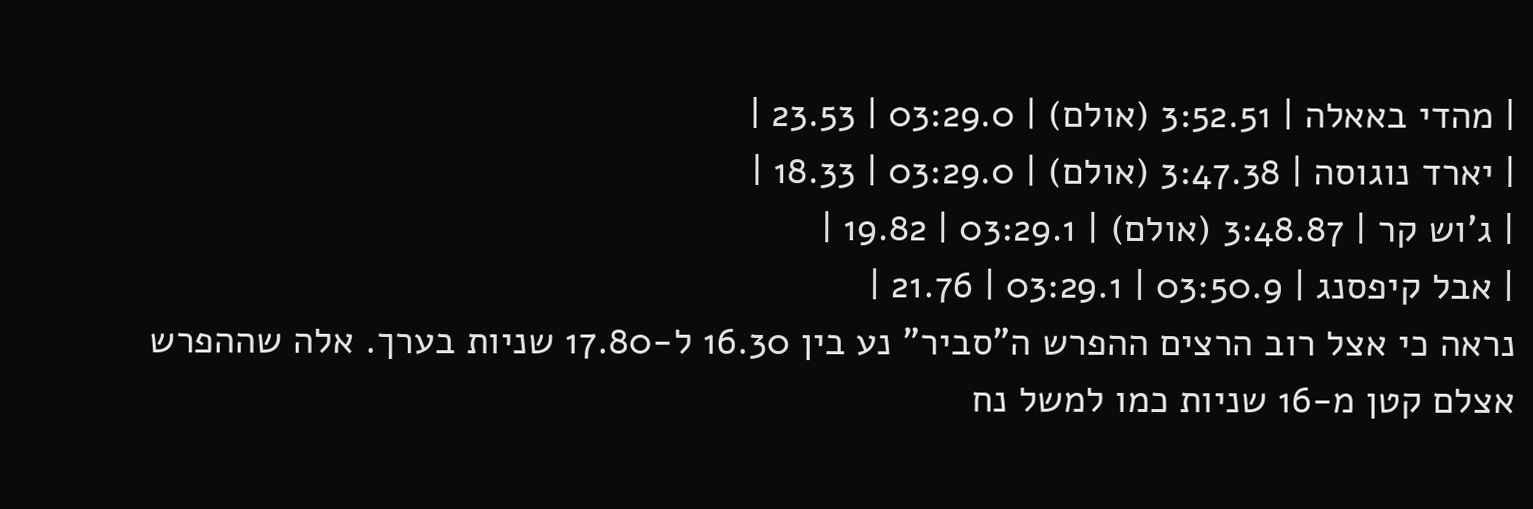| מהדי באאלה | 3:52.51 (אולם) | 03:29.0 | 23.53 |
| יארד נוגוסה | 3:47.38 (אולם) | 03:29.0 | 18.33 |
| ג'וש קר | 3:48.87 (אולם) | 03:29.1 | 19.82 |
| אבל קיפסנג | 03:50.9 | 03:29.1 | 21.76 |
נראה כי אצל רוב הרצים ההפרש ה"סביר" נע בין 16.30 ל-17.80 שניות בערך. אלה שההפרש אצלם קטן מ-16 שניות כמו למשל נח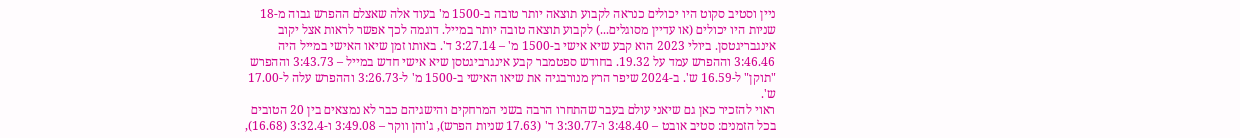ניין וסטיב סקוט היו יכולים כנראה לקבוע תוצאה יותר טובה ב-1500 מ' בעוד אלה שאצלם ההפרש גבוה מ-18 שניות היו יכולים (או עדיין מסוגלים...) לקבוע תוצאה טובה יותר במייל. דוגמה לכך אפשר לראות אצל יקוב אינגבריגטסן. ביולי 2023 הוא קבע שיא אישי ב-1500 מ' – 3:27.14 ד'. באותו זמן שיאו האישי במייל היה 3:46.46 וההפרש עמד על 19.32. בחודש ספטמבר קבע אינגרביגטסן שיא אישי חדש במייל – 3:43.73 וההפרש "תוקן" ל-16.59 ש'. ב-2024 שיפר הרץ מנורבגיה את שיאו האישי ב-1500 מ' ל-3:26.73 וההפרש עלה ל-17.00 ש'.
ראוי להזכיר כאן גם שיאני עולם בעבר שהתחרו הרבה בשני המרחקים והישגיהם כבר לא נמצאים בין 20 הטובים בכל הזמנים: סטיב אובט – 3:48.40 ו-3:30.77 ד' (17.63 שניות הפרש), ג'והן ווקר – 3:49.08 ו-3:32.4 (16.68),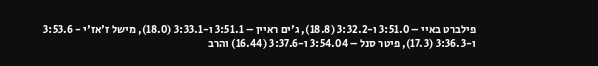פילברט באיי – 3:51.0 ו-3:32.2 (18.8), ג'ים ראיין – 3:51.1 ו-3:33.1 (18.0), מישל ז'אז'י - 3:53.6 ו-3:36.3 (17.3), פיטר סנל – 3:54.04 ו-3:37.6 (16.44) והרב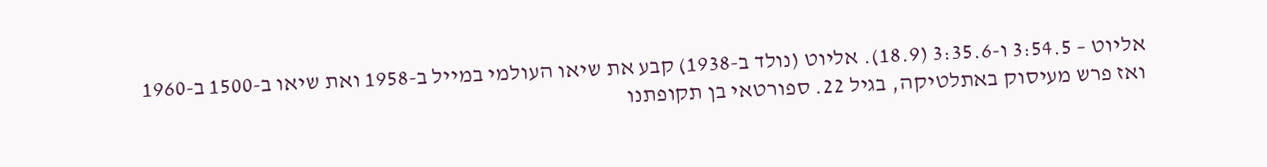אליוט – 3:54.5 ו-3:35.6 (18.9). אליוט (נולד ב-1938) קבע את שיאו העולמי במייל ב-1958 ואת שיאו ב-1500 ב-1960 ואז פרש מעיסוק באתלטיקה, בגיל 22. ספורטאי בן תקופתנו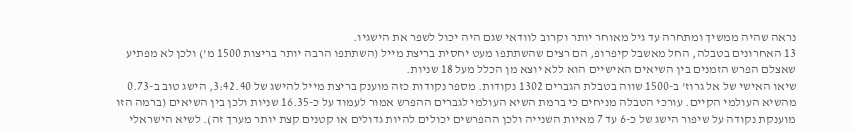נראה שהיה ממשיך ומתחרה עד גיל מאוחר יותר וקרוב לוודאי שגם היה יכול לשפר את הישגיו.
13 האחרונים בטבלה, החל מאשבל קיפרופ, הם רצים שהשתתפו מעט יחסית בריצת מייל (השתתפו הרבה יותר בריצות 1500 מ') ולכן לא מפתיע שאצלם הפרש הזמנים בין השיאים האישיים הוא ללא יוצא מן הכלל מעל 18 שניות.
שיאו האישי של אל גרוז' ב-1500 שווה בטבלת הגברים 1302 נקודות. מספר נקודות כזה מוענק בריצת מייל להישג של 3:42.40, הישג טוב ב-0.73 מהשיא העולמי הקיים. עורכי הטבלה מניחים כי ברמת השיא העולמי לגברים ההפרש אמור לעמוד על כ-16.35 שניות ולכן בין השיאים (ברמה הזו מוענקת נקודה על שיפור הישג של כ-6 עד 7 מאיות השנייה ולכן ההפרשים יכולים להיות גדולים או קטנים קצת יותר מערך זה). לשיא הישראלי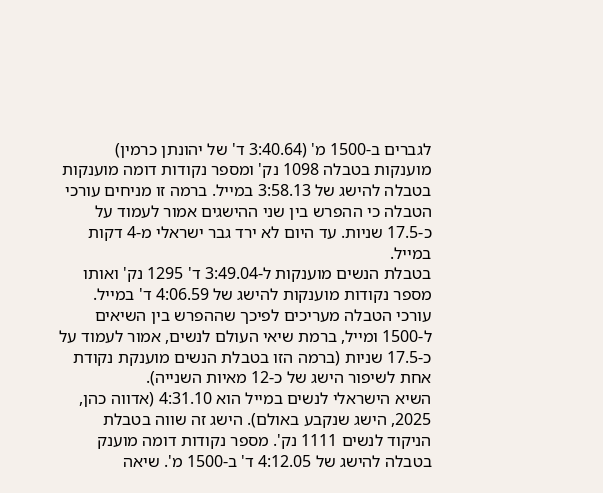לגברים ב-1500 מ' (3:40.64 ד' של יהונתן כרמין) מוענקות בטבלה 1098 נק' ומספר נקודות דומה מוענקות בטבלה להישג של 3:58.13 במייל. ברמה זו מניחים עורכי הטבלה כי ההפרש בין שני ההישגים אמור לעמוד על כ-17.5 שניות. עד היום לא ירד גבר ישראלי מ-4 דקות במייל.
בטבלת הנשים מוענקות ל-3:49.04 ד' 1295 נק' ואותו מספר נקודות מוענקות להישג של 4:06.59 ד' במייל. עורכי הטבלה מעריכים לפיכך שההפרש בין השיאים ל-1500 ומייל, ברמת שיאי העולם לנשים, אמור לעמוד על כ-17.5 שניות (ברמה הזו בטבלת הנשים מוענקת נקודת אחת לשיפור הישג של כ-12 מאיות השנייה).
השיא הישראלי לנשים במייל הוא 4:31.10 (אדווה כהן, 2025, הישג שנקבע באולם). הישג זה שווה בטבלת הניקוד לנשים 1111 נק'. מספר נקודות דומה מוענק בטבלה להישג של 4:12.05 ד' ב-1500 מ'. שיאה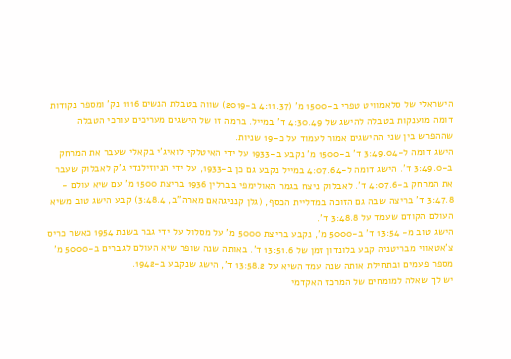הישראלי של סלאמוויט טפרי ב-1500 מ' (4:11.37 ב-2019) שווה בטבלת הנשים 1116 נק' ומספר נקודות דומה מוענקות בטבלה להישג של 4:30.49 ד' במייל. ברמה זו של הישגים מעריכים עורכי הטבלה שההפרש בין שני ההישגים אמור לעמוד על כ-19 שניות.
הישג דומה ל-3:49.04 ד' ב-1500 מ' נקבע ב-1933 על ידי האיטלקי לואיג'י בקאלי שעבר את המרחק ב-3:49.0 ד'. הישג דומה ל-4:07.64 במייל נקבע גם כן ב-1933, על ידי הניוזילנדי ג'ק לאבלוק שעבר את המרחק ב-4:07.6 ד'. לאבלוק ניצח בגמר האולימפי בברלין 1936 בריצת 1500 מ' עם שיא עולם - 3:47.8 ד' בריצה שבה גם הזוכה במדליית הכסף, (גלן קנניגהאם מארה"ב, 3:48.4) קבע הישג טוב משיא העולם הקודם שעמד על 3:48.8 ד'.
הישג טוב מ- 13:54 ד' ב-5000 מ', נקבע בריצת 5000 מ' על מסלול על ידי גבר בשנת 1954 כאשר כריס צ'אטאווי מבריטניה קבע בלונדון זמן של 13:51.6 ד'. באותה שנה שופר שיא העולם לגברים ב-5000 מ' מספר פעמים ובתחילת אותה שנה עמד השיא על 13:58.2 ד', הישג שנקבע ב-1942.
יש לך שאלה למומחים של המרכז האקדמי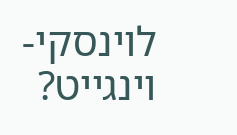לוינסקי-וינגייט?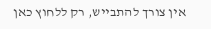אין צורך להתבייש, רק ללחוץ כאן